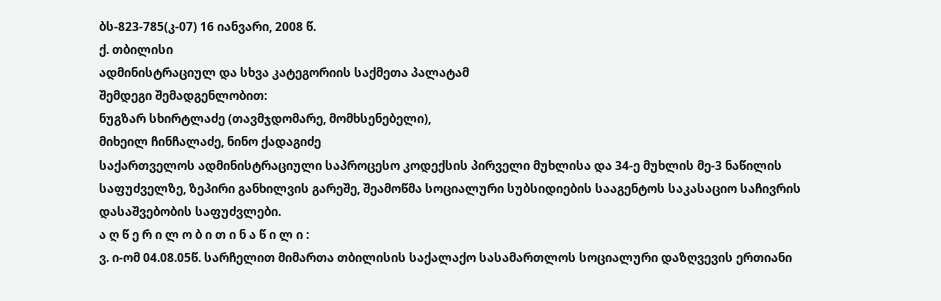ბს-823-785(კ-07) 16 იანვარი, 2008 წ.
ქ. თბილისი
ადმინისტრაციულ და სხვა კატეგორიის საქმეთა პალატამ
შემდეგი შემადგენლობით:
ნუგზარ სხირტლაძე (თავმჯდომარე, მომხსენებელი),
მიხეილ ჩინჩალაძე, ნინო ქადაგიძე
საქართველოს ადმინისტრაციული საპროცესო კოდექსის პირველი მუხლისა და 34-ე მუხლის მე-3 ნაწილის საფუძველზე, ზეპირი განხილვის გარეშე, შეამოწმა სოციალური სუბსიდიების სააგენტოს საკასაციო საჩივრის დასაშვებობის საფუძვლები.
ა ღ წ ე რ ი ლ ო ბ ი თ ი ნ ა წ ი ლ ი :
ვ. ი-ომ 04.08.05წ. სარჩელით მიმართა თბილისის საქალაქო სასამართლოს სოციალური დაზღვევის ერთიანი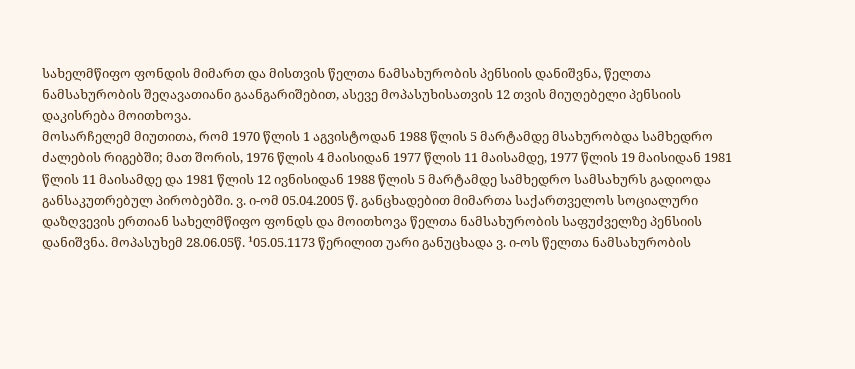სახელმწიფო ფონდის მიმართ და მისთვის წელთა ნამსახურობის პენსიის დანიშვნა, წელთა ნამსახურობის შეღავათიანი გაანგარიშებით, ასევე მოპასუხისათვის 12 თვის მიუღებელი პენსიის დაკისრება მოითხოვა.
მოსარჩელემ მიუთითა, რომ 1970 წლის 1 აგვისტოდან 1988 წლის 5 მარტამდე მსახურობდა სამხედრო ძალების რიგებში; მათ შორის, 1976 წლის 4 მაისიდან 1977 წლის 11 მაისამდე, 1977 წლის 19 მაისიდან 1981 წლის 11 მაისამდე და 1981 წლის 12 ივნისიდან 1988 წლის 5 მარტამდე სამხედრო სამსახურს გადიოდა განსაკუთრებულ პირობებში. ვ. ი-ომ 05.04.2005 წ. განცხადებით მიმართა საქართველოს სოციალური დაზღვევის ერთიან სახელმწიფო ფონდს და მოითხოვა წელთა ნამსახურობის საფუძველზე პენსიის დანიშვნა. მოპასუხემ 28.06.05წ. ¹05.05.1173 წერილით უარი განუცხადა ვ. ი-ოს წელთა ნამსახურობის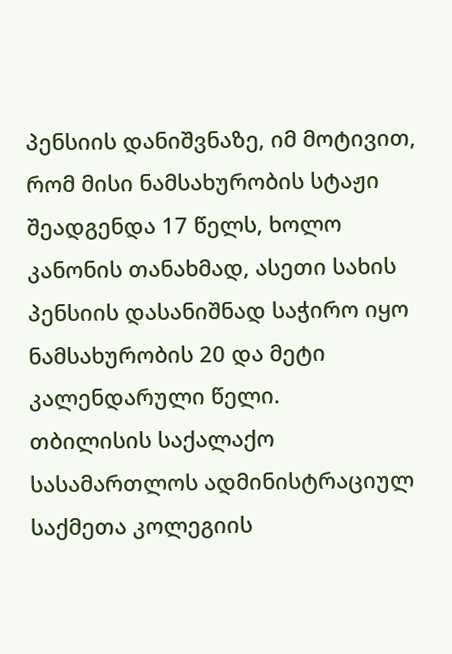პენსიის დანიშვნაზე, იმ მოტივით, რომ მისი ნამსახურობის სტაჟი შეადგენდა 17 წელს, ხოლო კანონის თანახმად, ასეთი სახის პენსიის დასანიშნად საჭირო იყო ნამსახურობის 20 და მეტი კალენდარული წელი.
თბილისის საქალაქო სასამართლოს ადმინისტრაციულ საქმეთა კოლეგიის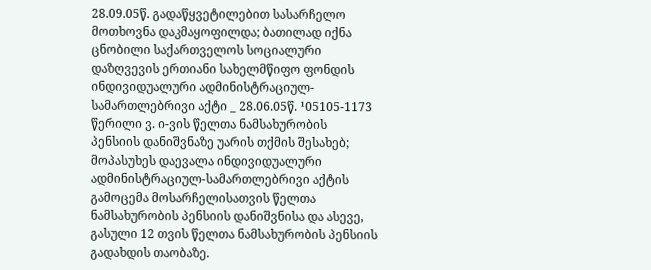28.09.05წ. გადაწყვეტილებით სასარჩელო მოთხოვნა დაკმაყოფილდა; ბათილად იქნა ცნობილი საქართველოს სოციალური დაზღვევის ერთიანი სახელმწიფო ფონდის ინდივიდუალური ადმინისტრაციულ-სამართლებრივი აქტი _ 28.06.05წ. ¹05105-1173 წერილი ვ. ი-ვის წელთა ნამსახურობის პენსიის დანიშვნაზე უარის თქმის შესახებ; მოპასუხეს დაევალა ინდივიდუალური ადმინისტრაციულ-სამართლებრივი აქტის გამოცემა მოსარჩელისათვის წელთა ნამსახურობის პენსიის დანიშვნისა და ასევე, გასული 12 თვის წელთა ნამსახურობის პენსიის გადახდის თაობაზე.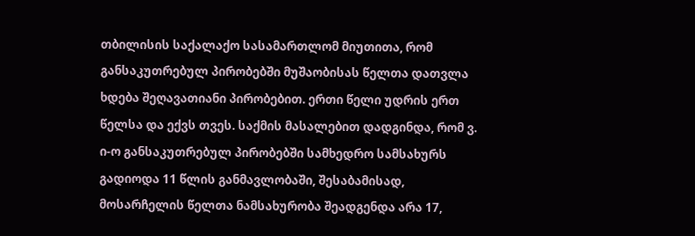თბილისის საქალაქო სასამართლომ მიუთითა, რომ განსაკუთრებულ პირობებში მუშაობისას წელთა დათვლა ხდება შეღავათიანი პირობებით. ერთი წელი უდრის ერთ წელსა და ექვს თვეს. საქმის მასალებით დადგინდა, რომ ვ. ი-ო განსაკუთრებულ პირობებში სამხედრო სამსახურს გადიოდა 11 წლის განმავლობაში, შესაბამისად, მოსარჩელის წელთა ნამსახურობა შეადგენდა არა 17,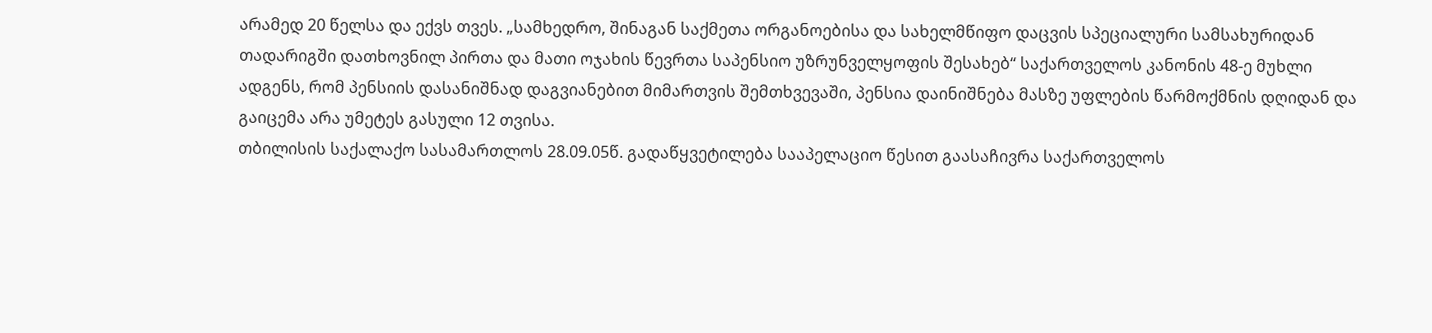არამედ 20 წელსა და ექვს თვეს. „სამხედრო, შინაგან საქმეთა ორგანოებისა და სახელმწიფო დაცვის სპეციალური სამსახურიდან თადარიგში დათხოვნილ პირთა და მათი ოჯახის წევრთა საპენსიო უზრუნველყოფის შესახებ“ საქართველოს კანონის 48-ე მუხლი ადგენს, რომ პენსიის დასანიშნად დაგვიანებით მიმართვის შემთხვევაში, პენსია დაინიშნება მასზე უფლების წარმოქმნის დღიდან და გაიცემა არა უმეტეს გასული 12 თვისა.
თბილისის საქალაქო სასამართლოს 28.09.05წ. გადაწყვეტილება სააპელაციო წესით გაასაჩივრა საქართველოს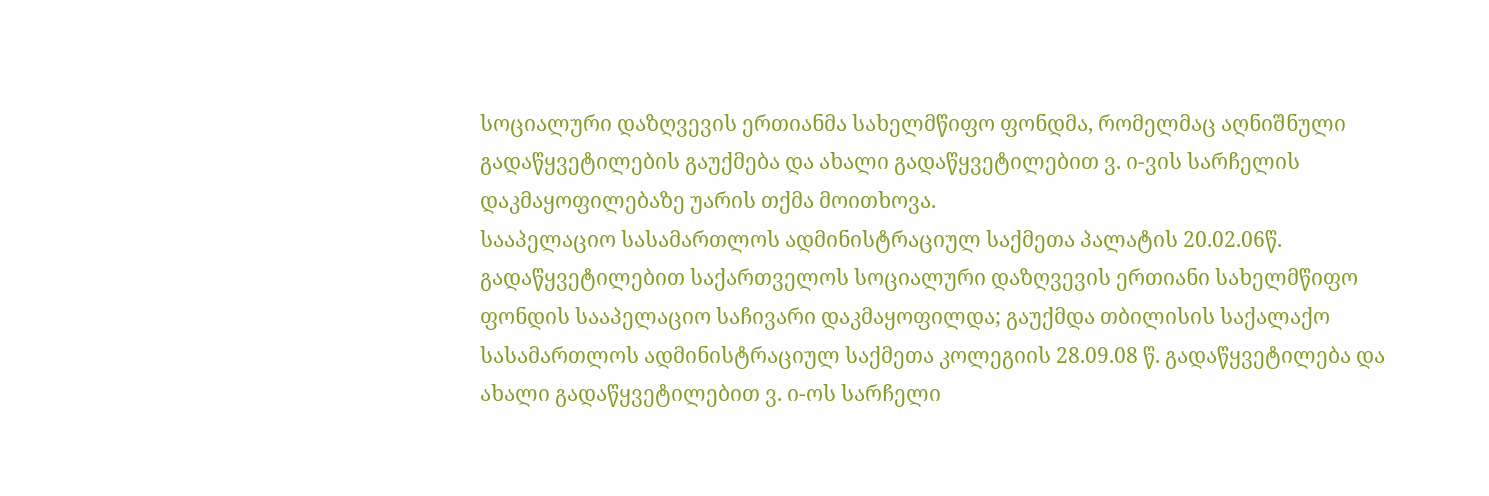სოციალური დაზღვევის ერთიანმა სახელმწიფო ფონდმა, რომელმაც აღნიშნული გადაწყვეტილების გაუქმება და ახალი გადაწყვეტილებით ვ. ი-ვის სარჩელის დაკმაყოფილებაზე უარის თქმა მოითხოვა.
სააპელაციო სასამართლოს ადმინისტრაციულ საქმეთა პალატის 20.02.06წ. გადაწყვეტილებით საქართველოს სოციალური დაზღვევის ერთიანი სახელმწიფო ფონდის სააპელაციო საჩივარი დაკმაყოფილდა; გაუქმდა თბილისის საქალაქო სასამართლოს ადმინისტრაციულ საქმეთა კოლეგიის 28.09.08 წ. გადაწყვეტილება და ახალი გადაწყვეტილებით ვ. ი-ოს სარჩელი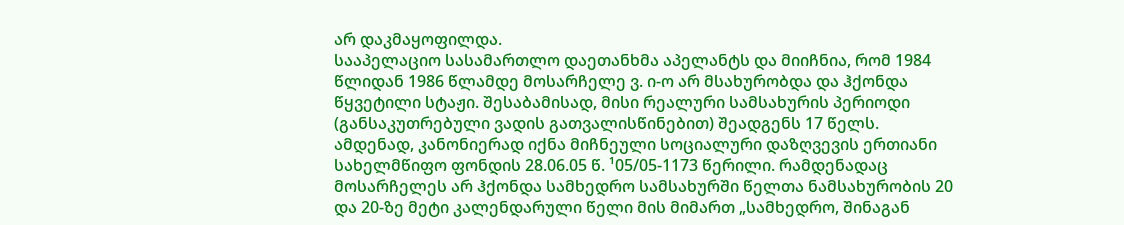არ დაკმაყოფილდა.
სააპელაციო სასამართლო დაეთანხმა აპელანტს და მიიჩნია, რომ 1984 წლიდან 1986 წლამდე მოსარჩელე ვ. ი-ო არ მსახურობდა და ჰქონდა წყვეტილი სტაჟი. შესაბამისად, მისი რეალური სამსახურის პერიოდი (განსაკუთრებული ვადის გათვალისწინებით) შეადგენს 17 წელს. ამდენად, კანონიერად იქნა მიჩნეული სოციალური დაზღვევის ერთიანი სახელმწიფო ფონდის 28.06.05 წ. ¹05/05-1173 წერილი. რამდენადაც მოსარჩელეს არ ჰქონდა სამხედრო სამსახურში წელთა ნამსახურობის 20 და 20-ზე მეტი კალენდარული წელი მის მიმართ „სამხედრო, შინაგან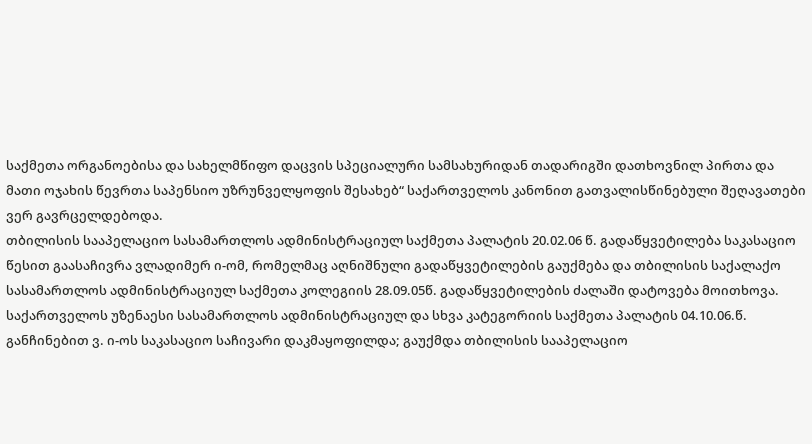საქმეთა ორგანოებისა და სახელმწიფო დაცვის სპეციალური სამსახურიდან თადარიგში დათხოვნილ პირთა და მათი ოჯახის წევრთა საპენსიო უზრუნველყოფის შესახებ“ საქართველოს კანონით გათვალისწინებული შეღავათები ვერ გავრცელდებოდა.
თბილისის სააპელაციო სასამართლოს ადმინისტრაციულ საქმეთა პალატის 20.02.06 წ. გადაწყვეტილება საკასაციო წესით გაასაჩივრა ვლადიმერ ი-ომ, რომელმაც აღნიშნული გადაწყვეტილების გაუქმება და თბილისის საქალაქო სასამართლოს ადმინისტრაციულ საქმეთა კოლეგიის 28.09.05წ. გადაწყვეტილების ძალაში დატოვება მოითხოვა.
საქართველოს უზენაესი სასამართლოს ადმინისტრაციულ და სხვა კატეგორიის საქმეთა პალატის 04.10.06.წ. განჩინებით ვ. ი-ოს საკასაციო საჩივარი დაკმაყოფილდა; გაუქმდა თბილისის სააპელაციო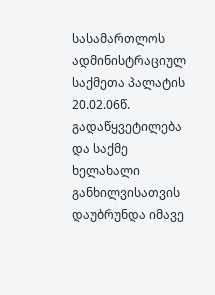სასამართლოს ადმინისტრაციულ საქმეთა პალატის 20.02.06წ. გადაწყვეტილება და საქმე ხელახალი განხილვისათვის დაუბრუნდა იმავე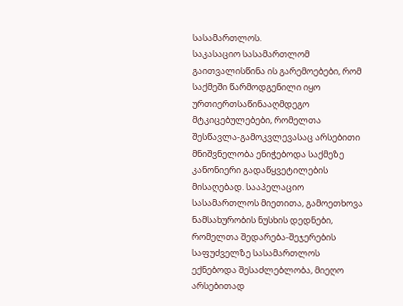სასამართლოს.
საკასაციო სასამართლომ გაითვალისწინა ის გარემოებები, რომ საქმეში წარმოდგენილი იყო ურთიერთსაწინააღმდეგო მტკიცებულებები, რომელთა შესწავლა-გამოკვლევასაც არსებითი მნიშვნელობა ენიჭებოდა საქმეზე კანონიერი გადაწყვეტილების მისაღებად. სააპელაციო სასამართლოს მიეთითა, გამოეთხოვა ნამსახურობის ნუსხის დედნები, რომელთა შედარება-შეჯერების საფუძველზე სასამართლოს ექნებოდა შესაძლებლობა, მიეღო არსებითად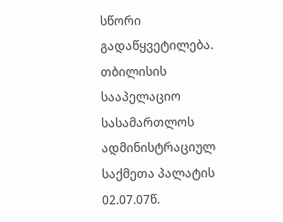სწორი გადაწყვეტილება.
თბილისის სააპელაციო სასამართლოს ადმინისტრაციულ საქმეთა პალატის 02.07.07წ.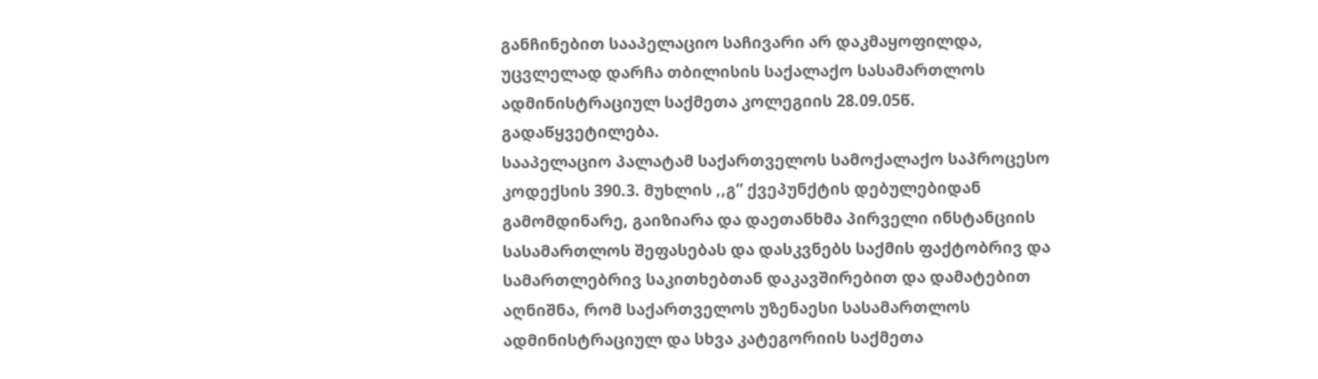განჩინებით სააპელაციო საჩივარი არ დაკმაყოფილდა, უცვლელად დარჩა თბილისის საქალაქო სასამართლოს ადმინისტრაციულ საქმეთა კოლეგიის 28.09.05წ. გადაწყვეტილება.
სააპელაციო პალატამ საქართველოს სამოქალაქო საპროცესო კოდექსის 390.3. მუხლის ,,გ” ქვეპუნქტის დებულებიდან გამომდინარე, გაიზიარა და დაეთანხმა პირველი ინსტანციის სასამართლოს შეფასებას და დასკვნებს საქმის ფაქტობრივ და სამართლებრივ საკითხებთან დაკავშირებით და დამატებით აღნიშნა, რომ საქართველოს უზენაესი სასამართლოს ადმინისტრაციულ და სხვა კატეგორიის საქმეთა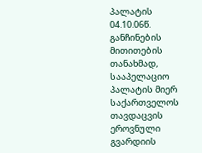პალატის 04.10.06წ. განჩინების მითითების თანახმად, სააპელაციო პალატის მიერ საქართველოს თავდაცვის ეროვნული გვარდიის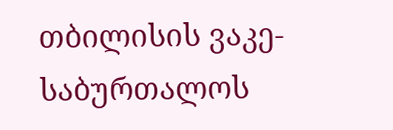თბილისის ვაკე-საბურთალოს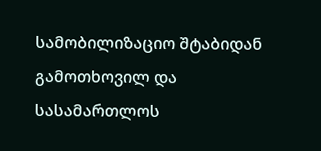სამობილიზაციო შტაბიდან გამოთხოვილ და სასამართლოს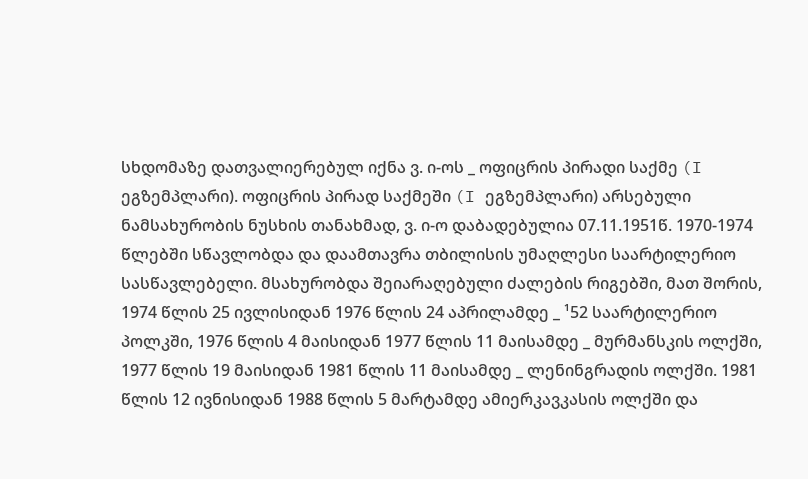სხდომაზე დათვალიერებულ იქნა ვ. ი-ოს _ ოფიცრის პირადი საქმე (I ეგზემპლარი). ოფიცრის პირად საქმეში (I ეგზემპლარი) არსებული ნამსახურობის ნუსხის თანახმად, ვ. ი-ო დაბადებულია 07.11.1951წ. 1970-1974 წლებში სწავლობდა და დაამთავრა თბილისის უმაღლესი საარტილერიო სასწავლებელი. მსახურობდა შეიარაღებული ძალების რიგებში, მათ შორის, 1974 წლის 25 ივლისიდან 1976 წლის 24 აპრილამდე _ ¹52 საარტილერიო პოლკში, 1976 წლის 4 მაისიდან 1977 წლის 11 მაისამდე _ მურმანსკის ოლქში, 1977 წლის 19 მაისიდან 1981 წლის 11 მაისამდე _ ლენინგრადის ოლქში. 1981 წლის 12 ივნისიდან 1988 წლის 5 მარტამდე ამიერკავკასის ოლქში და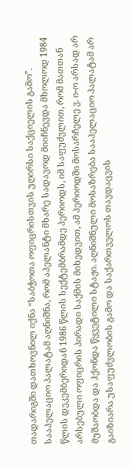თადარიგში დათხოვნილ იქნა “საბჭოთა ოფიცრისთვის უღირსი საქციელის გამო”. სააპელაციო პალატამ აღნიშნა, რომ აპელანტი მხარე სადავოდ მიიჩნევდა მხოლოდ 1984 წლის დეკემბერიდან 1986 წლის სექტემბრამდე პერიოდს, იმ საფუძვლით, რომ მათთან არსებული ოფიცრის პირადი საქმის მიხედვით, ამ პერიოდში მოსარჩელე ვ. ი-ო არსად არ მუშაობდა და ჰქონდა წყვეტილი სტაჟი. აღნიშნული მოსაზრება სააპელაციო პალატამ არ გაიზიარა უსაფუძვლობის გამო და საქართველოს თავდაცვის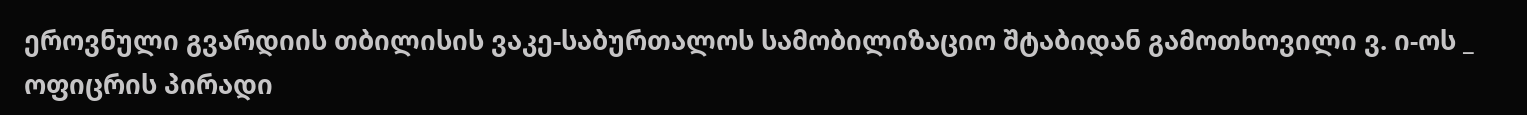ეროვნული გვარდიის თბილისის ვაკე-საბურთალოს სამობილიზაციო შტაბიდან გამოთხოვილი ვ. ი-ოს _ ოფიცრის პირადი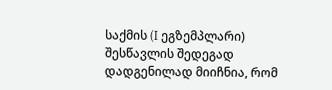საქმის (I ეგზემპლარი) შესწავლის შედეგად დადგენილად მიიჩნია, რომ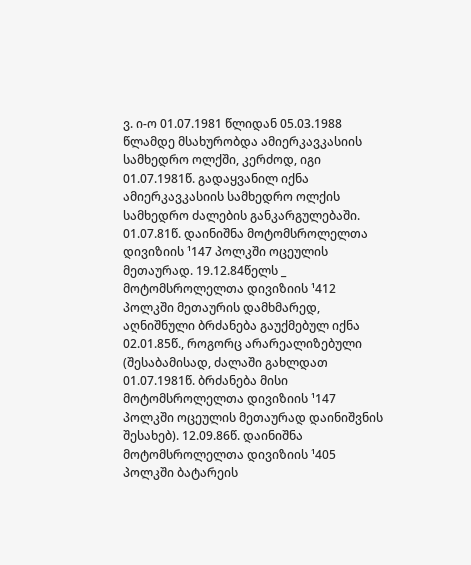ვ. ი-ო 01.07.1981 წლიდან 05.03.1988 წლამდე მსახურობდა ამიერკავკასიის სამხედრო ოლქში, კერძოდ, იგი 01.07.1981წ. გადაყვანილ იქნა ამიერკავკასიის სამხედრო ოლქის სამხედრო ძალების განკარგულებაში. 01.07.81წ. დაინიშნა მოტომსროლელთა დივიზიის ¹147 პოლკში ოცეულის მეთაურად. 19.12.84წელს _ მოტომსროლელთა დივიზიის ¹412 პოლკში მეთაურის დამხმარედ, აღნიშნული ბრძანება გაუქმებულ იქნა 02.01.85წ., როგორც არარეალიზებული (შესაბამისად, ძალაში გახლდათ 01.07.1981წ. ბრძანება მისი მოტომსროლელთა დივიზიის ¹147 პოლკში ოცეულის მეთაურად დაინიშვნის შესახებ). 12.09.86წ. დაინიშნა მოტომსროლელთა დივიზიის ¹405 პოლკში ბატარეის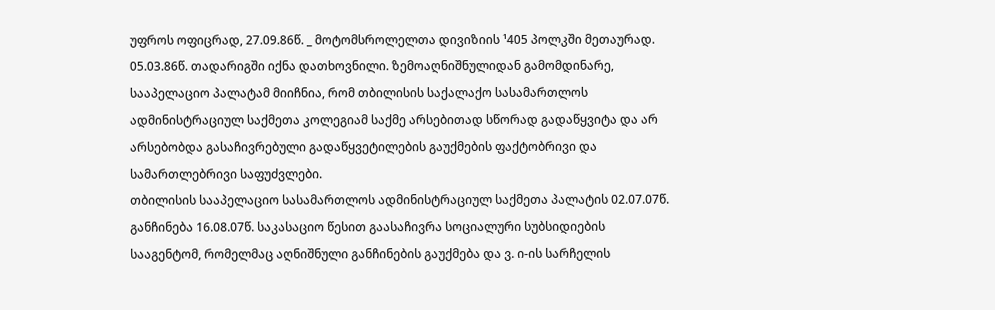უფროს ოფიცრად, 27.09.86წ. _ მოტომსროლელთა დივიზიის ¹405 პოლკში მეთაურად. 05.03.86წ. თადარიგში იქნა დათხოვნილი. ზემოაღნიშნულიდან გამომდინარე, სააპელაციო პალატამ მიიჩნია, რომ თბილისის საქალაქო სასამართლოს ადმინისტრაციულ საქმეთა კოლეგიამ საქმე არსებითად სწორად გადაწყვიტა და არ არსებობდა გასაჩივრებული გადაწყვეტილების გაუქმების ფაქტობრივი და სამართლებრივი საფუძვლები.
თბილისის სააპელაციო სასამართლოს ადმინისტრაციულ საქმეთა პალატის 02.07.07წ. განჩინება 16.08.07წ. საკასაციო წესით გაასაჩივრა სოციალური სუბსიდიების სააგენტომ, რომელმაც აღნიშნული განჩინების გაუქმება და ვ. ი-ის სარჩელის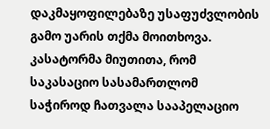დაკმაყოფილებაზე უსაფუძვლობის გამო უარის თქმა მოითხოვა.
კასატორმა მიუთითა, რომ საკასაციო სასამართლომ საჭიროდ ჩათვალა სააპელაციო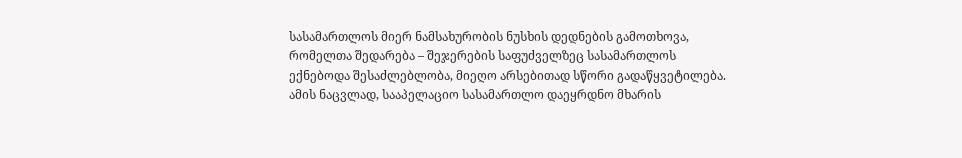სასამართლოს მიერ ნამსახურობის ნუსხის დედნების გამოთხოვა, რომელთა შედარება – შეჯერების საფუძველზეც სასამართლოს ექნებოდა შესაძლებლობა, მიეღო არსებითად სწორი გადაწყვეტილება. ამის ნაცვლად, სააპელაციო სასამართლო დაეყრდნო მხარის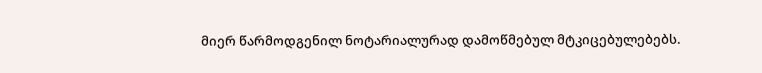მიერ წარმოდგენილ ნოტარიალურად დამოწმებულ მტკიცებულებებს.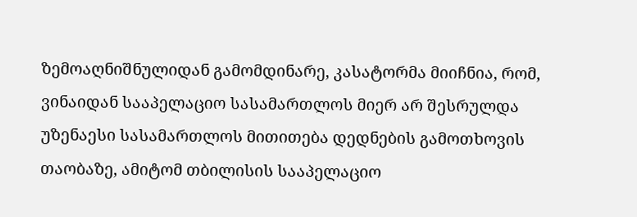ზემოაღნიშნულიდან გამომდინარე, კასატორმა მიიჩნია, რომ, ვინაიდან სააპელაციო სასამართლოს მიერ არ შესრულდა უზენაესი სასამართლოს მითითება დედნების გამოთხოვის თაობაზე, ამიტომ თბილისის სააპელაციო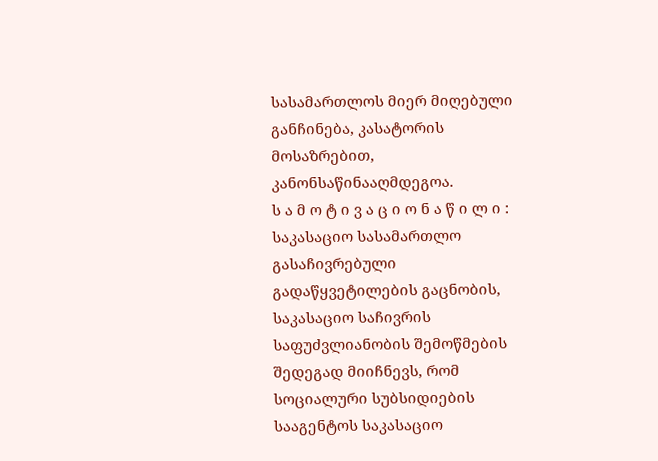სასამართლოს მიერ მიღებული განჩინება, კასატორის მოსაზრებით, კანონსაწინააღმდეგოა.
ს ა მ ო ტ ი ვ ა ც ი ო ნ ა წ ი ლ ი :
საკასაციო სასამართლო გასაჩივრებული გადაწყვეტილების გაცნობის, საკასაციო საჩივრის საფუძვლიანობის შემოწმების შედეგად მიიჩნევს, რომ სოციალური სუბსიდიების სააგენტოს საკასაციო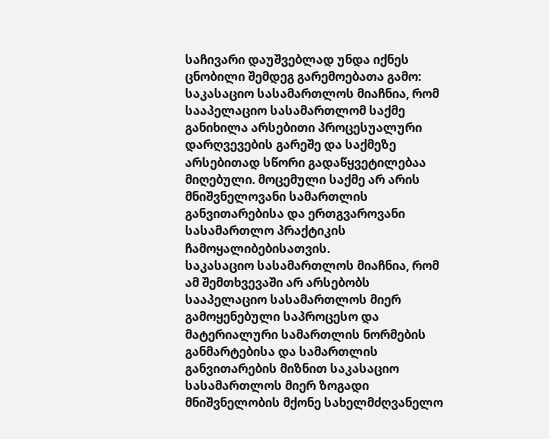საჩივარი დაუშვებლად უნდა იქნეს ცნობილი შემდეგ გარემოებათა გამო:
საკასაციო სასამართლოს მიაჩნია, რომ სააპელაციო სასამართლომ საქმე განიხილა არსებითი პროცესუალური დარღვევების გარეშე და საქმეზე არსებითად სწორი გადაწყვეტილებაა მიღებული. მოცემული საქმე არ არის მნიშვნელოვანი სამართლის განვითარებისა და ერთგვაროვანი სასამართლო პრაქტიკის ჩამოყალიბებისათვის.
საკასაციო სასამართლოს მიაჩნია, რომ ამ შემთხვევაში არ არსებობს სააპელაციო სასამართლოს მიერ გამოყენებული საპროცესო და მატერიალური სამართლის ნორმების განმარტებისა და სამართლის განვითარების მიზნით საკასაციო სასამართლოს მიერ ზოგადი მნიშვნელობის მქონე სახელმძღვანელო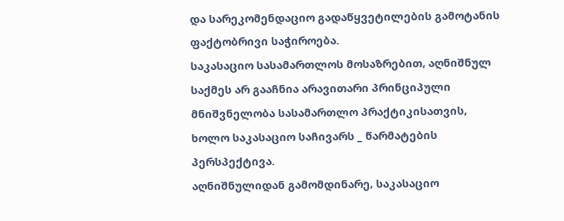და სარეკომენდაციო გადაწყვეტილების გამოტანის ფაქტობრივი საჭიროება.
საკასაციო სასამართლოს მოსაზრებით, აღნიშნულ საქმეს არ გააჩნია არავითარი პრინციპული მნიშვნელობა სასამართლო პრაქტიკისათვის, ხოლო საკასაციო საჩივარს _ წარმატების პერსპექტივა.
აღნიშნულიდან გამომდინარე, საკასაციო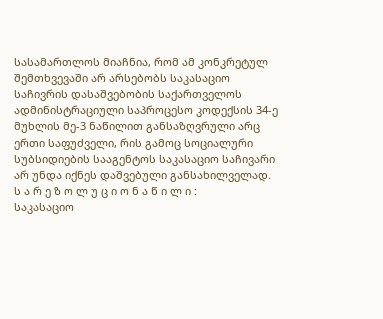სასამართლოს მიაჩნია, რომ ამ კონკრეტულ შემთხვევაში არ არსებობს საკასაციო საჩივრის დასაშვებობის საქართველოს ადმინისტრაციული საპროცესო კოდექსის 34-ე მუხლის მე-3 ნაწილით განსაზღვრული არც ერთი საფუძველი, რის გამოც სოციალური სუბსიდიების სააგენტოს საკასაციო საჩივარი არ უნდა იქნეს დაშვებული განსახილველად.
ს ა რ ე ზ ო ლ უ ც ი ო ნ ა წ ი ლ ი :
საკასაციო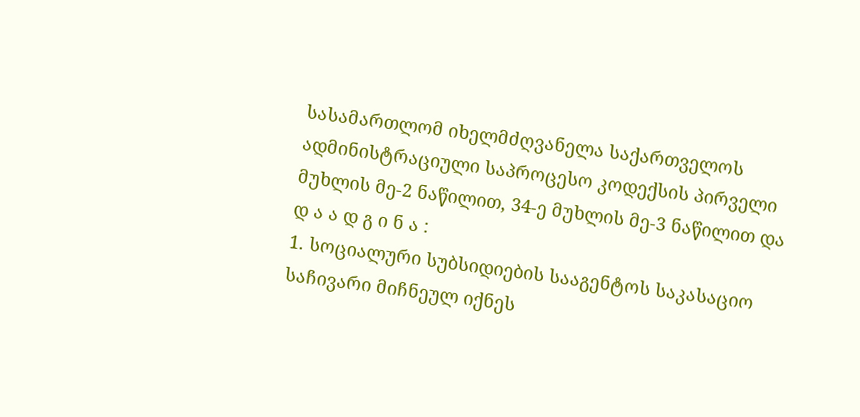სასამართლომ იხელმძღვანელა საქართველოს ადმინისტრაციული საპროცესო კოდექსის პირველი მუხლის მე-2 ნაწილით, 34-ე მუხლის მე-3 ნაწილით და
დ ა ა დ გ ი ნ ა :
1. სოციალური სუბსიდიების სააგენტოს საკასაციო საჩივარი მიჩნეულ იქნეს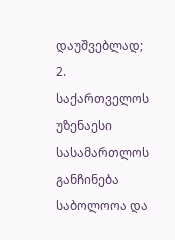დაუშვებლად;
2. საქართველოს უზენაესი სასამართლოს განჩინება საბოლოოა და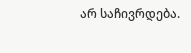არ საჩივრდება.